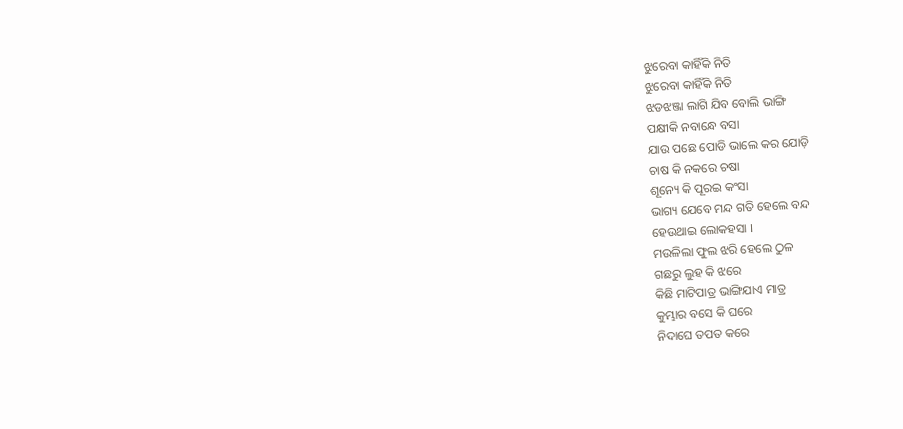ଝୁରେବା କାହିଁକି ନିତି
ଝୁରେବା କାହିଁକି ନିତି
ଝଡଝଞ୍ଜା ଲାଗି ଯିବ ବୋଲି ଭାଙ୍ଗି
ପକ୍ଷୀକି ନବାନ୍ଧେ ବସା
ଯାଉ ପଛେ ପୋଡି ଭାଲେ କର ଯୋଡ଼ି
ଚାଷ କି ନକରେ ଚଷା
ଶୂନ୍ୟେ କି ପୂରଇ କଂସା
ଭାଗ୍ୟ ଯେବେ ମନ୍ଦ ଗତି ହେଲେ ବନ୍ଦ
ହେଉଥାଇ ଲୋକହସା ।
ମଉଳିଲା ଫୁଲ ଝରି ହେଲେ ଠୁଳ
ଗଛରୁ ଲୁହ କି ଝରେ
କିଛି ମାଟିପାତ୍ର ଭାଙ୍ଗିଯାଏ ମାତ୍ର
କୁମ୍ଭାର ବସେ କି ଘରେ
ନିଦାଘେ ତପତ କରେ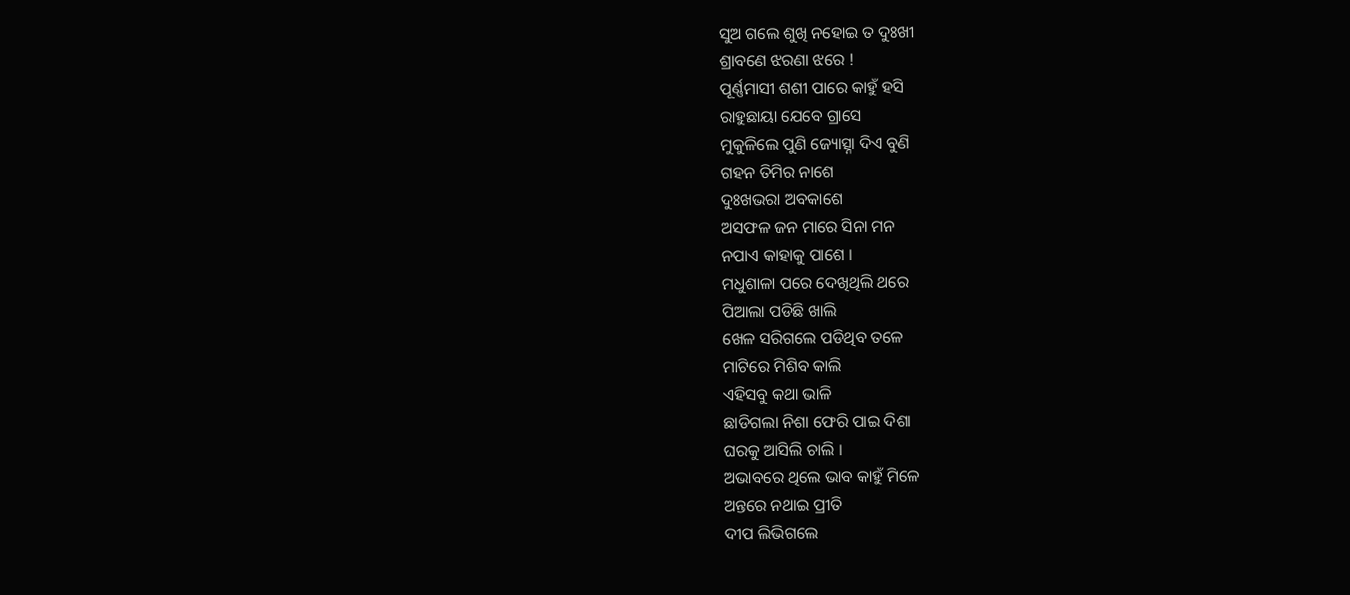ସୁଅ ଗଲେ ଶୁଖି ନହୋଇ ତ ଦୁଃଖୀ
ଶ୍ରାବଣେ ଝରଣା ଝରେ !
ପୂର୍ଣ୍ଣମାସୀ ଶଶୀ ପାରେ କାହୁଁ ହସି
ରାହୁଛାୟା ଯେବେ ଗ୍ରାସେ
ମୁକୁଳିଲେ ପୁଣି ଜ୍ୟୋତ୍ସ୍ନା ଦିଏ ବୁଣି
ଗହନ ତିମିର ନାଶେ
ଦୁଃଖଭରା ଅବକାଶେ
ଅସଫଳ ଜନ ମାରେ ସିନା ମନ
ନପାଏ କାହାକୁ ପାଶେ ।
ମଧୁଶାଳା ପରେ ଦେଖିଥିଲି ଥରେ
ପିଆଲା ପଡିଛି ଖାଲି
ଖେଳ ସରିଗଲେ ପଡିଥିବ ତଳେ
ମାଟିରେ ମିଶିବ କାଲି
ଏହିସବୁ କଥା ଭାଳି
ଛାଡିଗଲା ନିଶା ଫେରି ପାଇ ଦିଶା
ଘରକୁ ଆସିଲି ଚାଲି ।
ଅଭାବରେ ଥିଲେ ଭାବ କାହୁଁ ମିଳେ
ଅନ୍ତରେ ନଥାଇ ପ୍ରୀତି
ଦୀପ ଲିଭିଗଲେ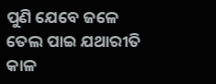ପୁଣି ଯେବେ ଜଳେ
ତେଲ ପାଇ ଯଥାରୀତି
କାଳ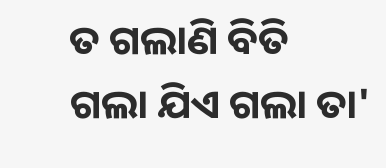ତ ଗଲାଣି ବିତି
ଗଲା ଯିଏ ଗଲା ତା'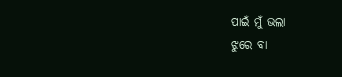ପାଇଁ ମୁଁ ଭଲା
ଝୁରେ ବା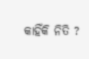କାହିଁକି ନିତି ?